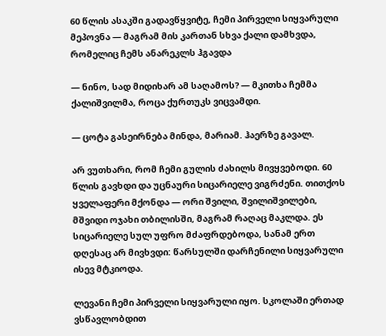60 წლის ასაკში გადავწყვიტე, ჩემი პირველი სიყვარული მეპოვნა — მაგრამ მის კართან სხვა ქალი დამხვდა, რომელიც ჩემს ანარეკლს ჰგავდა

— ნინო, სად მიდიხარ ამ საღამოს? — მკითხა ჩემმა ქალიშვილმა, როცა ქურთუკს ვიცვამდი.

— ცოტა გასეირნება მინდა, მარიამ. ჰაერზე გავალ.

არ ვუთხარი, რომ ჩემი გულის ძახილს მივყვებოდი. 60 წლის გავხდი და უცნაური სიცარიელე ვიგრძენი. თითქოს ყველაფერი მქონდა — ორი შვილი, შვილიშვილები, მშვიდი ოჯახი თბილისში, მაგრამ რაღაც მაკლდა. ეს სიცარიელე სულ უფრო მძაფრდებოდა, სანამ ერთ დღესაც არ მივხვდი: წარსულში დარჩენილი სიყვარული ისევ მტკიოდა.

ლევანი ჩემი პირველი სიყვარული იყო. სკოლაში ერთად ვსწავლობდით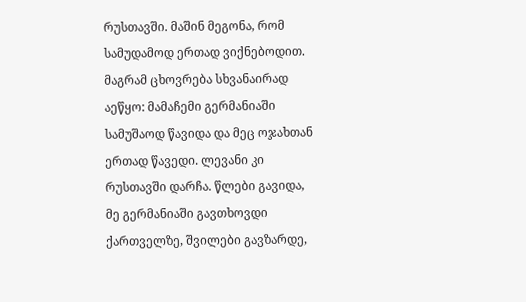რუსთავში. მაშინ მეგონა, რომ სამუდამოდ ერთად ვიქნებოდით. მაგრამ ცხოვრება სხვანაირად აეწყო: მამაჩემი გერმანიაში სამუშაოდ წავიდა და მეც ოჯახთან ერთად წავედი. ლევანი კი რუსთავში დარჩა. წლები გავიდა, მე გერმანიაში გავთხოვდი ქართველზე, შვილები გავზარდე,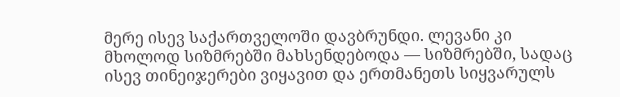მერე ისევ საქართველოში დავბრუნდი. ლევანი კი მხოლოდ სიზმრებში მახსენდებოდა — სიზმრებში, სადაც ისევ თინეიჯერები ვიყავით და ერთმანეთს სიყვარულს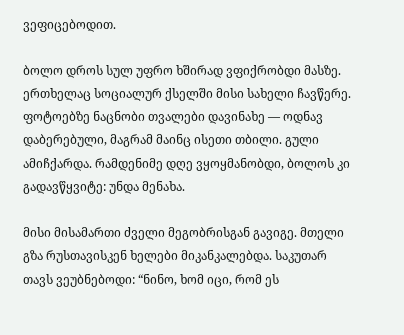ვეფიცებოდით.

ბოლო დროს სულ უფრო ხშირად ვფიქრობდი მასზე. ერთხელაც სოციალურ ქსელში მისი სახელი ჩავწერე. ფოტოებზე ნაცნობი თვალები დავინახე — ოდნავ დაბერებული, მაგრამ მაინც ისეთი თბილი. გული ამიჩქარდა. რამდენიმე დღე ვყოყმანობდი, ბოლოს კი გადავწყვიტე: უნდა მენახა.

მისი მისამართი ძველი მეგობრისგან გავიგე. მთელი გზა რუსთავისკენ ხელები მიკანკალებდა. საკუთარ თავს ვეუბნებოდი: “ნინო, ხომ იცი, რომ ეს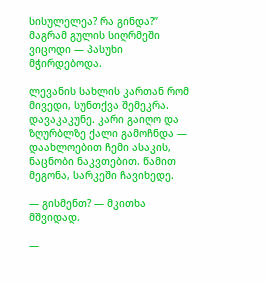სისულელეა? რა გინდა?” მაგრამ გულის სიღრმეში ვიცოდი — პასუხი მჭირდებოდა.

ლევანის სახლის კართან რომ მივედი, სუნთქვა შემეკრა. დავაკაკუნე. კარი გაიღო და ზღურბლზე ქალი გამოჩნდა — დაახლოებით ჩემი ასაკის, ნაცნობი ნაკვთებით. წამით მეგონა, სარკეში ჩავიხედე.

— გისმენთ? — მკითხა მშვიდად.

—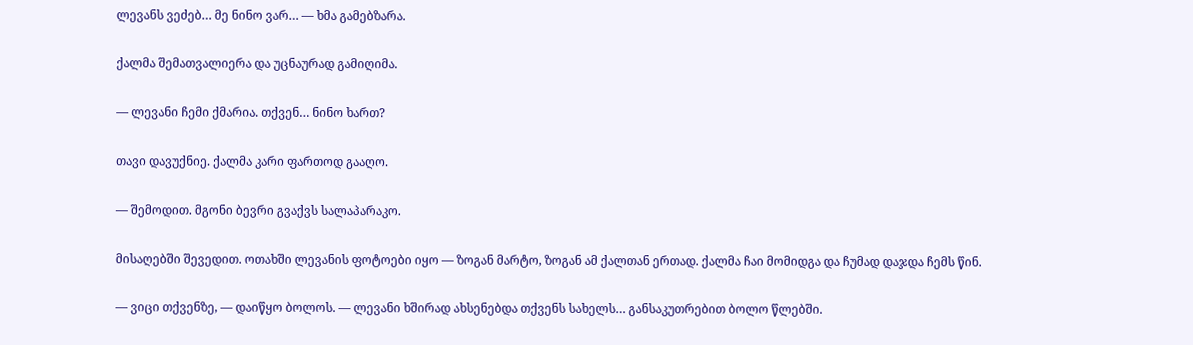ლევანს ვეძებ… მე ნინო ვარ… — ხმა გამებზარა.

ქალმა შემათვალიერა და უცნაურად გამიღიმა.

— ლევანი ჩემი ქმარია. თქვენ… ნინო ხართ?

თავი დავუქნიე. ქალმა კარი ფართოდ გააღო.

— შემოდით. მგონი ბევრი გვაქვს სალაპარაკო.

მისაღებში შევედით. ოთახში ლევანის ფოტოები იყო — ზოგან მარტო, ზოგან ამ ქალთან ერთად. ქალმა ჩაი მომიდგა და ჩუმად დაჯდა ჩემს წინ.

— ვიცი თქვენზე, — დაიწყო ბოლოს. — ლევანი ხშირად ახსენებდა თქვენს სახელს… განსაკუთრებით ბოლო წლებში.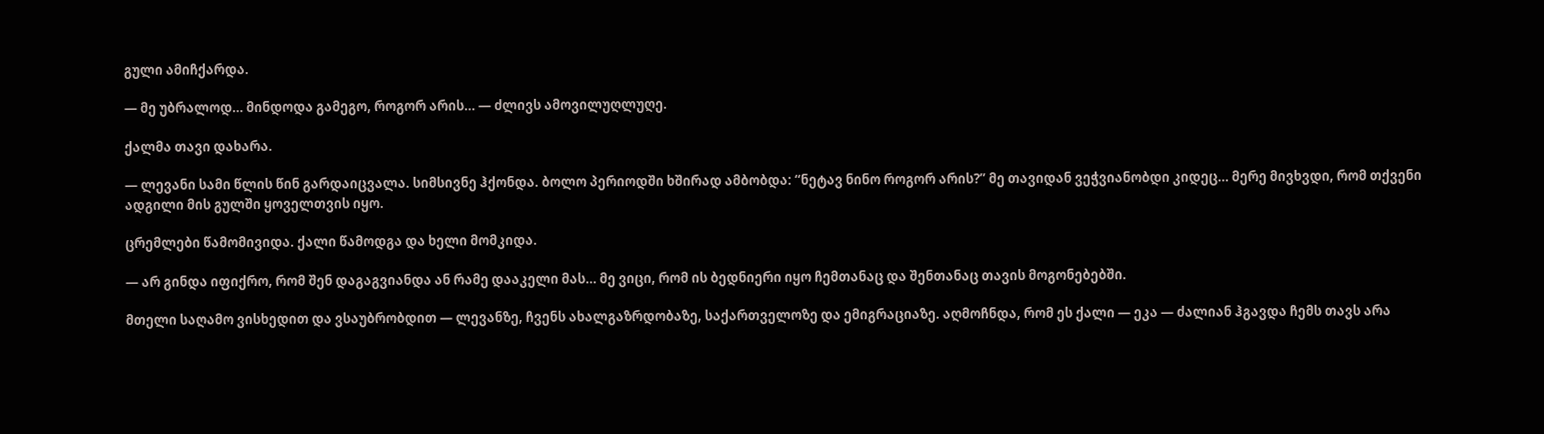გული ამიჩქარდა.

— მე უბრალოდ… მინდოდა გამეგო, როგორ არის… — ძლივს ამოვილუღლუღე.

ქალმა თავი დახარა.

— ლევანი სამი წლის წინ გარდაიცვალა. სიმსივნე ჰქონდა. ბოლო პერიოდში ხშირად ამბობდა: “ნეტავ ნინო როგორ არის?” მე თავიდან ვეჭვიანობდი კიდეც… მერე მივხვდი, რომ თქვენი ადგილი მის გულში ყოველთვის იყო.

ცრემლები წამომივიდა. ქალი წამოდგა და ხელი მომკიდა.

— არ გინდა იფიქრო, რომ შენ დაგაგვიანდა ან რამე დააკელი მას… მე ვიცი, რომ ის ბედნიერი იყო ჩემთანაც და შენთანაც თავის მოგონებებში.

მთელი საღამო ვისხედით და ვსაუბრობდით — ლევანზე, ჩვენს ახალგაზრდობაზე, საქართველოზე და ემიგრაციაზე. აღმოჩნდა, რომ ეს ქალი — ეკა — ძალიან ჰგავდა ჩემს თავს არა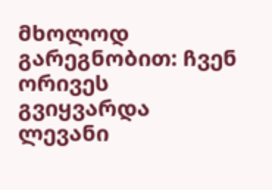მხოლოდ გარეგნობით: ჩვენ ორივეს გვიყვარდა ლევანი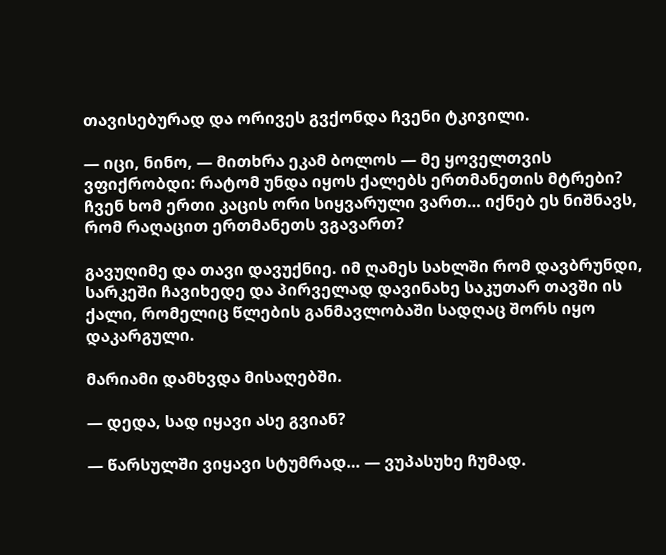თავისებურად და ორივეს გვქონდა ჩვენი ტკივილი.

— იცი, ნინო, — მითხრა ეკამ ბოლოს — მე ყოველთვის ვფიქრობდი: რატომ უნდა იყოს ქალებს ერთმანეთის მტრები? ჩვენ ხომ ერთი კაცის ორი სიყვარული ვართ… იქნებ ეს ნიშნავს, რომ რაღაცით ერთმანეთს ვგავართ?

გავუღიმე და თავი დავუქნიე. იმ ღამეს სახლში რომ დავბრუნდი, სარკეში ჩავიხედე და პირველად დავინახე საკუთარ თავში ის ქალი, რომელიც წლების განმავლობაში სადღაც შორს იყო დაკარგული.

მარიამი დამხვდა მისაღებში.

— დედა, სად იყავი ასე გვიან?

— წარსულში ვიყავი სტუმრად… — ვუპასუხე ჩუმად.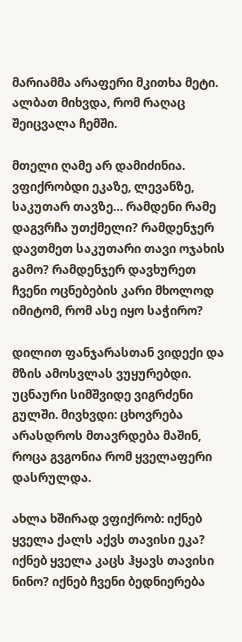მარიამმა არაფერი მკითხა მეტი. ალბათ მიხვდა, რომ რაღაც შეიცვალა ჩემში.

მთელი ღამე არ დამიძინია. ვფიქრობდი ეკაზე, ლევანზე, საკუთარ თავზე… რამდენი რამე დაგვრჩა უთქმელი? რამდენჯერ დავთმეთ საკუთარი თავი ოჯახის გამო? რამდენჯერ დავხურეთ ჩვენი ოცნებების კარი მხოლოდ იმიტომ, რომ ასე იყო საჭირო?

დილით ფანჯარასთან ვიდექი და მზის ამოსვლას ვუყურებდი. უცნაური სიმშვიდე ვიგრძენი გულში. მივხვდი: ცხოვრება არასდროს მთავრდება მაშინ, როცა გვგონია რომ ყველაფერი დასრულდა.

ახლა ხშირად ვფიქრობ: იქნებ ყველა ქალს აქვს თავისი ეკა? იქნებ ყველა კაცს ჰყავს თავისი ნინო? იქნებ ჩვენი ბედნიერება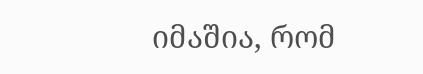იმაშია, რომ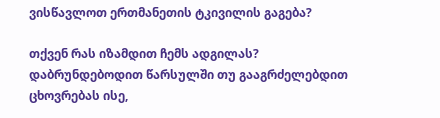ვისწავლოთ ერთმანეთის ტკივილის გაგება?

თქვენ რას იზამდით ჩემს ადგილას? დაბრუნდებოდით წარსულში თუ გააგრძელებდით ცხოვრებას ისე,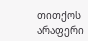თითქოს არაფერი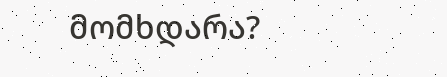მომხდარა?